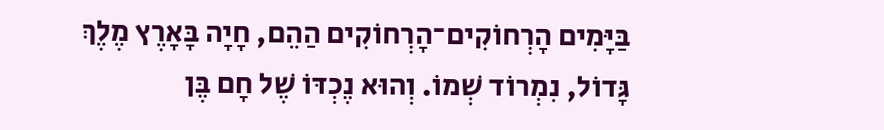בַּיָּמִים הָרְחוֹקִים־הָרְחוֹקִים הַהֵם, חָיָה בָּאָרֶץ מֶלֶךְ גָּדוֹל, נִמְרוֹד שְׁמוֹ. וְהוּא נֶכְדּוֹ שֶׁל חָם בֶּן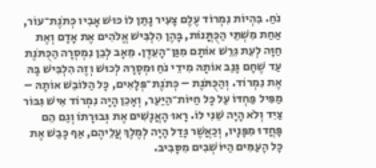נֹחַ. בִּהְיוֹת נִמְרוֹד עֶלֶם צָעִיר נָתַן לוֹ כּוּשׁ אָבִיו כְּתֹנֶת־עוֹר, אַחַת מִשְׁתֵּי הַכֻּתֳּנוֹת, בָּהֶן הִלְבִּישׁ אֱלֹהִים אֶת אָדָם וְאֶת חַוָּה לְעֵת גֵּרֵשׁ אוֹתָם מִגַּן־הָעֵדֶן. מֵאָב לְבֵן נִמְסְרָה הַכֻּתֹּנֶת עַד שֶׁחָם גָּנַב אוֹתָהּ מִידֵי נֹחַ וּמְסָרָהּ לְכוּשׁ וְזֶה הִלְבִּישׁ בָּהּ אֶת נִמְרוֹד. וְהַכֻּתֹּנֶת – כְּתֹנֶת־פְּלָאִים, כָּל הַלּוֹבֵשׁ אוֹתָהּ – מַפִּיל פַּחְדּוֹ עַל כָּל חַיּוֹת־הַיַּעַר, וְאָכֵן הָיָה נִמְרוֹד אִישׁ גִּבּוֹר צַיִד וְלֹא הָיָה שֵׁנִי לוֹ. רָאוּ הָאֲנָשִׁים אֶת גְּבוּרָתוֹ וְגַם הֵם פָּחֲדוּ מִפָּנָיו, וְכַאֲשֶׁר גָּדַל הָיָה לְמֶלֶךְ עֲלֵיהֶם, אַף כָּבַשׁ אֶת כָּל הָעַמִּים הַיּוֹשְׁבִים מִסָּבִיב.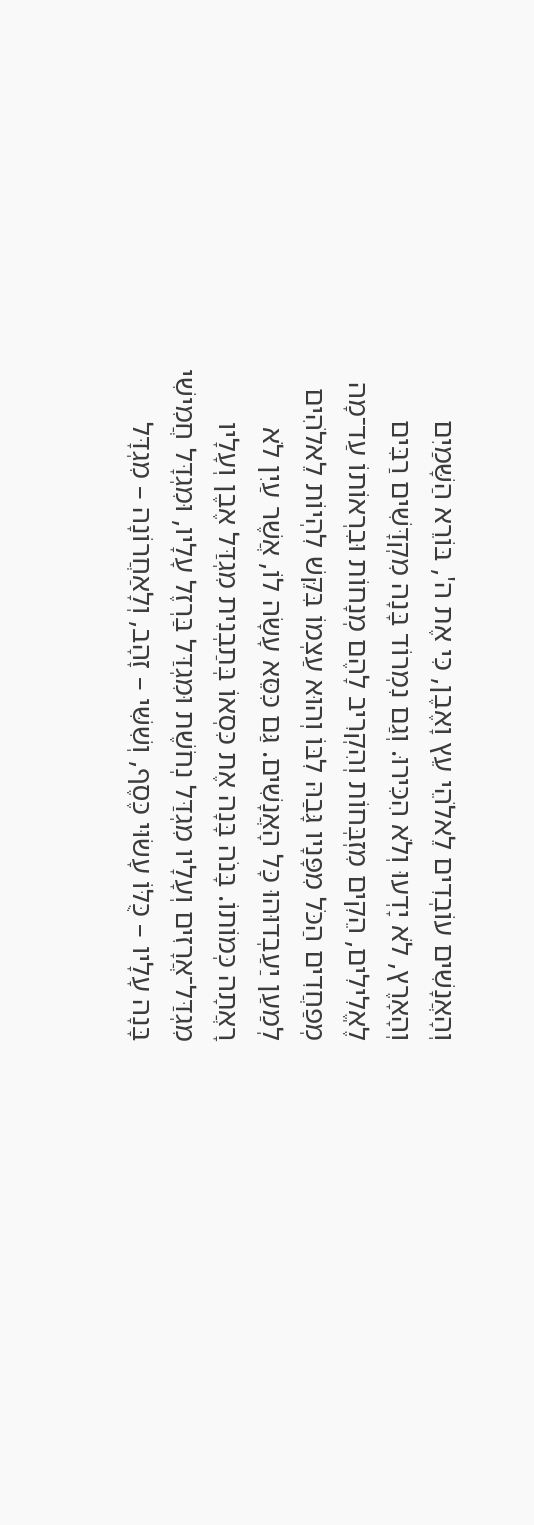וְהָאֲנָשִׁים עוֹבְדִים לֵאלֹהֵי עֵץ וָאֶבֶן, כִּי אֶת ה', בּוֹרֵא הַשָּׁמַיִם וְהָאָרֶץ, לֹא יָדְעוּ וְלֹא הִכִּירוּ. וְגַם נִמְרוֹד בָּנָה מִקְדָּשִׁים רַבִּים לֶאֱלִילִים, הֵקִים מִזְבְּחוֹת וְהִקְרִיב לָהֶם מְנָחוֹת וּבִרְאוֹתוֹ עַד־מָה מְפַחֲדִים הַכֹּל מִפָּנָיו גָּבַהּ לִבּוֹ וְהוּא עַצְמוֹ בִּקֵּשׁ לִהְיוֹת לֵאלֹהִים לְמַעַן יַעַבְדוּהוּ כָּל הָאֲנָשִׁים. גַּם כִּסֵּא עָשָׂה לוֹ, אֲשֶׁר עַיִן לֹא רָאֲתָה כְּמוֹתוֹ. בָּנֹה בָּנָה אֶת כִּסְאוֹ בְּתַבְנִית מִגְדַּל אֶבֶן וְעָלָיו מִגְדַּל־אֲרָזִים וְעָלָיו מִגְדַּל נְחֹשֶׁת וּמִגְדַּל בַּרְזֶל עָלָיו, וּמִגְדָּל חֲמִישִׁי בָּנָה עָלָיו – כֻּלּוֹ עָשׂוּי כֶּסֶף, וְשִׁשִּׁי – זָהָב, וְלָאַחֲרוֹנָה – מִגְדָּל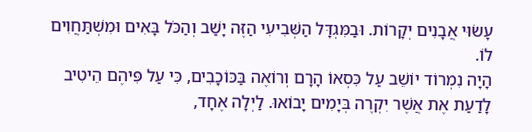עָשׂוּי אֲבָנִים יְקָרוֹת. וּבַמִּגְדָּל הַשְּׁבִיעִי הַזֶּה יָשַׁב וְהַכֹּל בָּאִים וּמִשְׁתַּחֲוִים לוֹ.
הָיָה נִמְרוֹד יוֹשֵׁב עַל כִּסְאוֹ הָרָם וְרוֹאֶה בַּכּוֹכָבִים, כִּי עַל פִּיהֶם הֵיטִיב לָדַעַת אֶת אֲשֶׁר יִקְרֶה בְּיָמִים יָבוֹאוּ. לַיְלָה אֶחָד,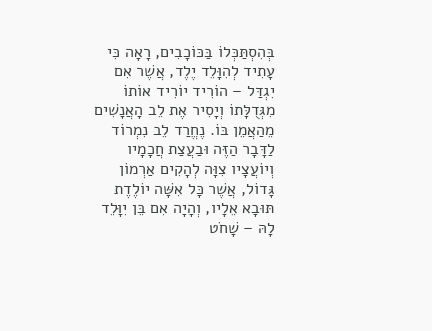בְּהִסְתַּכְּלוֹ בַּכּוֹכָבִים, רָאָה כִּי עָתִיד לְהִוָּלֵד יֶלֶד, אֲשֶׁר אִם יִגְדַּל – הוֹרִיד יוֹרִיד אוֹתוֹ מִגְּדֻלָּתוֹ וְיָסִיר אֶת לֵב הָאֲנָשִׁים מֵהַאֲמֵן בּוֹ. נֶחֱרַד לֵב נִמְרוֹד לַדָּבָר הַזֶּה וּבַעֲצַת חֲכָמָיו וְיוֹעֲצָיו צִוָּה לְהָקִים אַרְמוֹן גָּדוֹל, אֲשֶׁר כָּל אִשָּׁה יוֹלֶדֶת תּוּבָא אֵלָיו, וְהָיָה אִם בֵּן יִוָּלֵד לָהּ – שָׁחֹט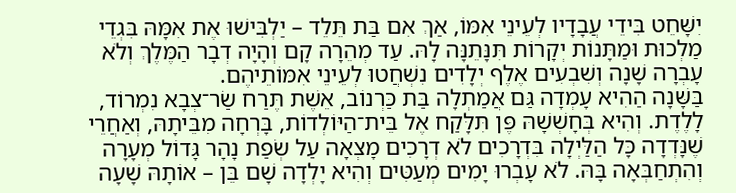יִשָּׁחֵט בִּידֵי עֲבָדָיו לְעֵינֵי אִמּוֹ, אַךְ אִם בַּת תֵּלֵד – יַלְבִּישׁוּ אֶת אִמָּהּ בִּגְדֵי מַלְכוּת וּמַתָּנוֹת יְקָרוֹת תִּנָּתֵנָּה לָהּ. עַד מְהֵרָה קָם וְהָיָה דְבָר הַמֶּלֶךְ וְלֹא עָבְרָה שָׁנָה וְשִׁבְעִים אֶלֶף יְלָדִים נִשְׁחֲטוּ לְעֵינֵי אִמּוֹתֵיהֶם.
בַּשָּׁנָה הַהִיא עָמְדָה גַּם אֲמַתְלָה בַּת כַּרְנוֹב, אֵשֶׁת תֶּרַח שַׂר־צְבָא נִמְרוֹד, לָלֶדֶת. וְהִיא בְּחָשְׁשָׁהּ פֶּן תִּלָּקַח אֶל בֵּית־הַיּוֹלְדוֹת, בָּרְחָה מִבֵּיתָהּ, וְאַחֲרֵי שֶׁנָּדְדָה כָּל הַלַּיְלָה בִּדְרָכִים לֹא דְרָכִים מָצְאָה עַל שְׂפַת נָהָר גָּדוֹל מְעָרָה וְהִתְחַבְּאָה בָּהּ. לֹא עָבְרוּ יָמִים מְעַטִּים וְהִיא יָלְדָה שָׁם בֵּן – אוֹתָהּ שָׁעָה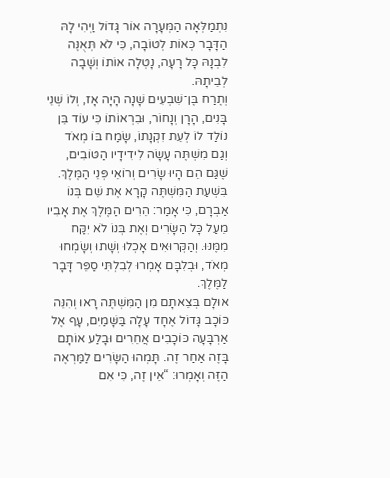נִתְמַלְּאָה הַמְּעָרָה אוֹר גָּדוֹל וַיְהִי לָהּ הַדָּבָר כְּאוֹת לְטוֹבָה, כִּי לֹא תְּאֻנֶּה לִבְנָהּ כָּל רָעָה, נָטְלָה אוֹתוֹ וְשָׁבָה לְבֵיתָהּ.
וְתֶרַח בֶּן־שִׁבְעִים שָׁנָה הָיָה אָז, וְלוֹ שְׁנֵי בָּנִים, הָרָן וְנָחוֹר, וּבִרְאוֹתוֹ כִּי עוֹד בֵּן נוֹלַד לוֹ לְעֵת זִקְנָתוֹ, שָׂמַח בּוֹ מְאֹד וְגַם מִשְׁתֶּה עָשָׂה לִידִידָיו הַטּוֹבִים, שֶׁגַּם הֵם הָיוּ שָׂרִים וְרוֹאֵי פְּנֵי הַמֶּלֶךְ. בִּשְׁעַת הַמִּשְׁתֶּה קָרָא אֶת שֵׁם בְּנוֹ אַבְרָם, כִּי אָמַר: הֵרִים הַמֶּלֶךְ אֶת אָבִיו מֵעַל כָּל הַשָּׂרִים וְאֶת בְּנוֹ לֹא יִקַּח מִמֶּנּוּ. וְהַקְּרוּאִים אָכְלוּ וְשָׁתוּ וְשָׂמְחוּ מְאֹד, וּבְלִבָּם אָמְרוּ לְבִלְתִּי סַפֵּר דָּבָר לַמֶּלֶךְ.
אוּלָם בְּצֵאתָם מִן הַמִּשְׁתֶּה רָאוּ וְהִנֵּה כּוֹכָב גָּדוֹל אֶחָד עָלָה בַּשָּׁמַיִם, עָף אֶל אַרְבָּעָה כּוֹכָבִים אֲחֵרִים וּבָלַע אוֹתָם בָּזֶה אַחַר זֶה. תָּמְהוּ הַשָּׂרִים לַמַּרְאֶה הַזֶּה וְאָמְרוּ: “אֵין זֶה, כִּי אִם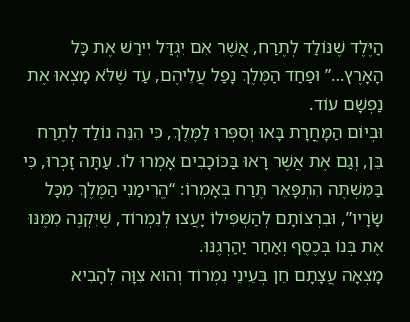הַיֶּלֶד שֶׁנּוֹלַד לְתֶרַח, אֲשֶׁר אִם יִגְדַּל יִירַשׁ אֶת כָּל הָאָרֶץ…” וּפַחַד הַמֶּלֶךְ נָפַל עֲלֵיהֶם, עַד שֶׁלֹּא מָצְאוּ אֶת נַפְשָׁם עוֹד.
וּבְיוֹם הַמָּחֳרָת בָּאוּ וְסִפְּרוּ לַמֶּלֶךְ, כִּי הִנֵּה נוֹלַד לְתֶרַח בֵּן, וְגַם אֶת אֲשֶׁר רָאוּ בַּכּוֹכָבִים אָמְרוּ לוֹ. עַתָּה זָכְרוּ, כִּי בַּמִּשְׁתֶּה הִתְפָּאֵר תֶּרַח בְּאָמְרוֹ: “הֱרִימַנִי הַמֶּלֶךְ מִכָּל שָׂרָיו”, וּבִרְצוֹתָם לְהַשְׁפִּילוֹ יָעֲצוּ לְנִמְרוֹד, שֶׁיִּקְנֶה מִמֶּנּוּ אֶת בְּנוֹ בְּכֶסֶף וְאַחַר יַהַרְגֶנּוּ.
מָצְאָה עֲצָתָם חֵן בְּעֵינֵי נִמְרוֹד וְהוּא צִוָּה לְהָבִיא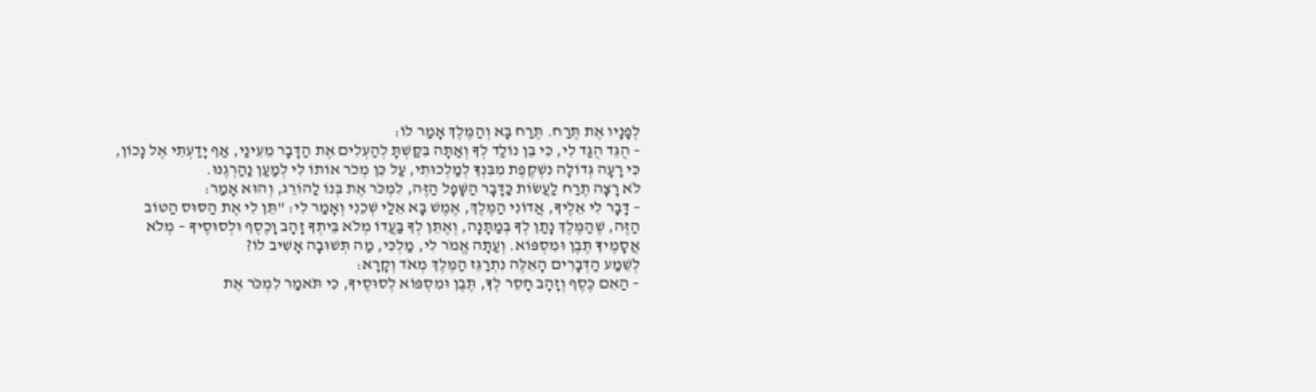לְפָנָיו אֶת תֶּרַח. תֶּרַח בָּא וְהַמֶּלֶךְ אָמַר לוֹ:
– הֻגֵּד הֻגַּד לִי, כִּי בֵּן נוֹלַד לְךָ וְאַתָּה בִּקַּשְׁתָּ לְהַעְלִים אֶת הַדָּבָר מֵעֵינַי, אַף יָדַעְתִּי אֶל נָכוֹן, כִּי רָעָה גְּדוֹלָה נִשְׁקֶפֶת מִבִּנְךָ לְמַלְכוּתִי, עַל כֵּן מְכֹר אוֹתוֹ לִי לְמַעַן נַהַרְגֶנּוּ.
לֹא רָצָה תֶרַח לַעֲשׂוֹת כַּדָּבָר הַשָּׁפָל הַזֶּה, לִמְכֹּר אֶת בְּנוֹ לַהוֹרֵג, וְהוּא אָמַר:
– דָּבָר לִי אֵלֶיךָ, אֲדוֹנִי הַמֶּלֶךְ, אֶמֶשׁ בָּא אֵלַי שְׁכֵנִי וְאָמַר לִי: "תֵּן לִי אֶת הַסּוּס הַטּוֹב הַזֶּה, שֶׁהַמֶּלֶךְ נָתַן לְךָ בְּמַתָּנָה, וְאֶתֵּן לְךָ בַּעֲדוֹ מְלֹא בֵּיתְךָ זָהָב וָכֶסֶף וּלְסוּסֶיךָ – מְלֹא אֲסָמֶיךָ תֶּבֶן וּמִסְפּוֹא. וְעַתָּה אֱמֹר לִי, מַלְכִּי, מַה תְּשׁוּבָה אָשִׁיב לוֹ?
לְשֵׁמַע הַדְּבָרִים הָאֵלֶּה נִתְרַגֵּז הַמֶּלֶךְ מְאֹד וְקָרָא:
– הַאִם כֶּסֶף וְזָהָב חָסֵר לְךָ, תֶּבֶן וּמִסְפּוֹא לְסוּסֶיךָ, כִּי תֹּאמַר לִמְכֹּר אֶת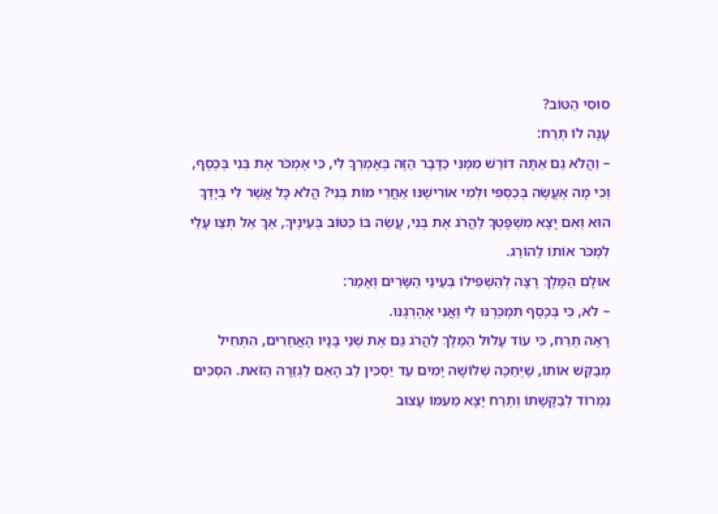סוּסִי הַטּוֹב?
עָנָה לוֹ תֶרַח:
– וַהֲלֹא גַם אַתָּה דוֹרֵשׁ מִמֶּנִּי כַּדָּבָר הַזֶּה בְּאָמְרְךָ לִי, כִּי אֶמְכֹּר אֶת בְּנִי בְּכֶסֶף, וְכִי מָה אֶעֱשֶׂה בְּכַסְפִּי וּלְמִי אוֹרִישֶׁנּוּ אַחֲרֵי מוֹת בְּנִי? הֲלֹא כָּל אֲשֶׁר לִי בְּיָדְךָ הוּא וְאִם יָצָא מִשְׁפָּטְךָ לַהֲרֹג אֶת בְּנִי, עֲשֵׂה בּוֹ כַּטּוֹב בְּעֵינֶיךָ, אַךְ אַל תְּצַו עָלַי לִמְכֹּר אוֹתוֹ לַהוֹרֵג.
אוּלָם הַמֶּלֶךְ רָצָה לְהַשְׁפִּילוֹ בְּעֵינֵי הַשָּׂרִים וְאָמַר:
– לֹא, כִּי בְּכֶסֶף תִּמְכְּרֶנּוּ לִי וַאֲנִי אֶהֶרְגֶנּוּ.
רָאָה תֶרַח, כִּי עוֹד עָלוּל הַמֶּלֶךְ לַהֲרֹג גַּם אֶת שְׁנֵי בָּנָיו הָאֲחֵרִים, הִתְחִיל מְבַקֵּשׁ אוֹתוֹ, שֶׁיְּחַכֶּה שְׁלוֹשָׁה יָמִים עַד יַסְכִּין לֵב הָאֵם לַגְּזֵרָה הַזֹּאת. הִסְכִּים נִמְרוֹד לְבַקָּשָׁתוֹ וְתֶרַח יָצָא מֵעִמּוֹ עָצוּב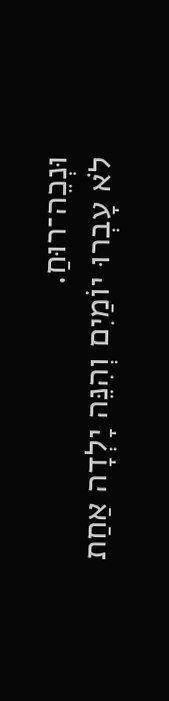וּנְכֵה־רוּחַ.
לֹא עָבְרוּ יוֹמַיִם וְהִנֵּה יָלְדָה אַחַת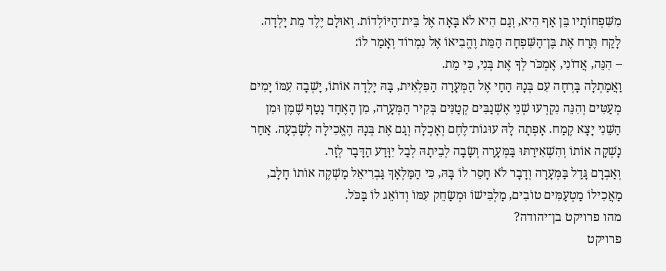מִשִּׁפְחוֹתָיו בֵּן אַף הִיא, וְגַם הִיא לֹא בָּאָה אֶל בֵּית־הַיּוֹלְדוֹת. וְאוּלָם יֶלֶד מֵת יָלְדָה. לָקַח תֶּרַח אֶת בֶּן־הַשִּׁפְחָה הַמֵּת וֶהֱבִיאוֹ אֶל נִמְרוֹד וְאָמַר לוֹ:
– הִנֵּה, אֲדוֹנִי, אֶמְכֹּר לְךָ אֶת בְּנִי, כִּי מֵת.
וַאֲמַתְלָה בָּרְחָה עִם בְּנָהּ הַחַי אֶל הַמְּעָרָה הַפִּלְאִית, בָּהּ יָלְדָה אוֹתוֹ, יָשְׁבָה עִמּוֹ יָמִים מְעַטִּים וְהִנֵּה נִקְרְעוּ שְׁנֵי אֶשְׁנַבִּים קְטַנִּים בְּקִיר הַמְּעָרָה, מִן הָאֶחָד נָטַף שֶׁמֶן וּמִן הַשֵּׁנִי יָצָא קֶמַח. אָפְתָה לָהּ עוּגוֹת־לֶחֶם וְאָכְלָה וְגַם אֶת בְּנָהּ הֶאֱכִילָה לְשָׂבְעָה. אַחַר נָשְׁקָה אוֹתוֹ וְהִשְׁאִירַתּוּ בַּמְּעָרָה וְשָׂבָה לְבֵיתָהּ לְבַל יִוָּדַע הַדָּבָר לְזָר.
וְאַבְרָם גָּדַל בַּמְּעָרָה וְדָבָר לֹא חָסֵר לוֹ בָּהּ, כִּי הַמַּלְאָךְ גַּבְרִיאֵל מַשְׁקֶה אוֹתוֹ חָלָב, מַאֲכִילוֹ מַטְעַמִּים טוֹבִים, מַלְבִּישׁוֹ וּמְשַׂחֵק עִמּוֹ וְדוֹאֵג לוֹ בַּכֹּל.
מהו פרויקט בן־יהודה?
פרויקט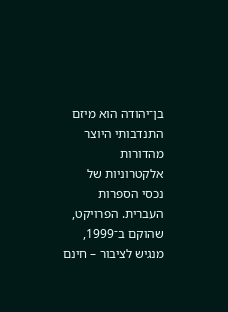בן־יהודה הוא מיזם התנדבותי היוצר מהדורות אלקטרוניות של נכסי הספרות העברית. הפרויקט, שהוקם ב־1999, מנגיש לציבור – חינם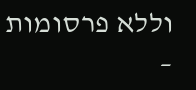וללא פרסומות –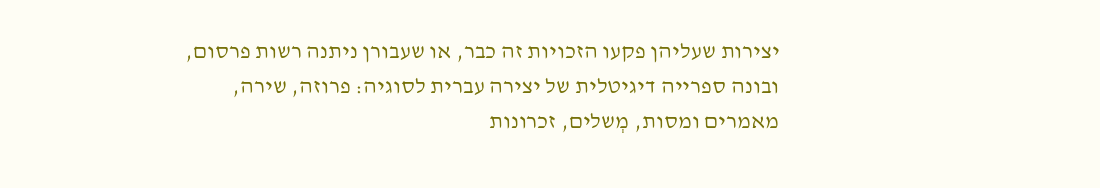יצירות שעליהן פקעו הזכויות זה כבר, או שעבורן ניתנה רשות פרסום, ובונה ספרייה דיגיטלית של יצירה עברית לסוגיה: פרוזה, שירה, מאמרים ומסות, מְשלים, זכרונות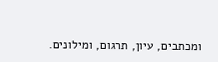ומכתבים, עיון, תרגום, ומילונים.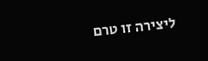ליצירה זו טרם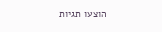הוצעו תגיות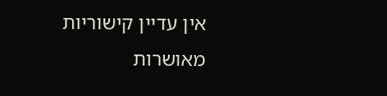אין עדיין קישוריות מאושרות